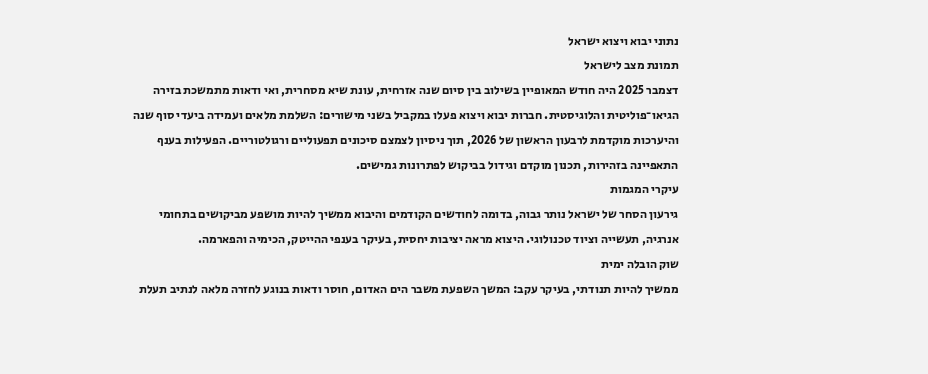נתוני יבוא ויצוא ישראל
תמונת מצב לישראל
דצמבר 2025 היה חודש המאופיין בשילוב בין סיום שנה אזרחית, עונת שיא מסחרית, ואי ודאות מתמשכת בזירה הגיאו־פוליטית והלוגיסטית. חברות יבוא ויצוא פעלו במקביל בשני מישורים: השלמת מלאים ועמידה ביעדי סוף שנה והיערכות מוקדמת לרבעון הראשון של 2026, תוך ניסיון לצמצם סיכונים תפעוליים ורגולטוריים. הפעילות בענף התאפיינה בזהירות, תכנון מוקדם וגידול בביקוש לפתרונות גמישים.
עיקרי המגמות
גירעון הסחר של ישראל נותר גבוה, בדומה לחודשים הקודמים והיבוא ממשיך להיות מושפע מביקושים בתחומי אנרגיה, תעשייה וציוד טכנולוגי. היצוא מראה יציבות יחסית, בעיקר בענפי ההייטק, הכימיה והפארמה.
שוק הובלה ימית
ממשיך להיות תנודתי, בעיקר עקב: המשך השפעת משבר הים האדום, חוסר ודאות בנוגע לחזרה מלאה לנתיב תעלת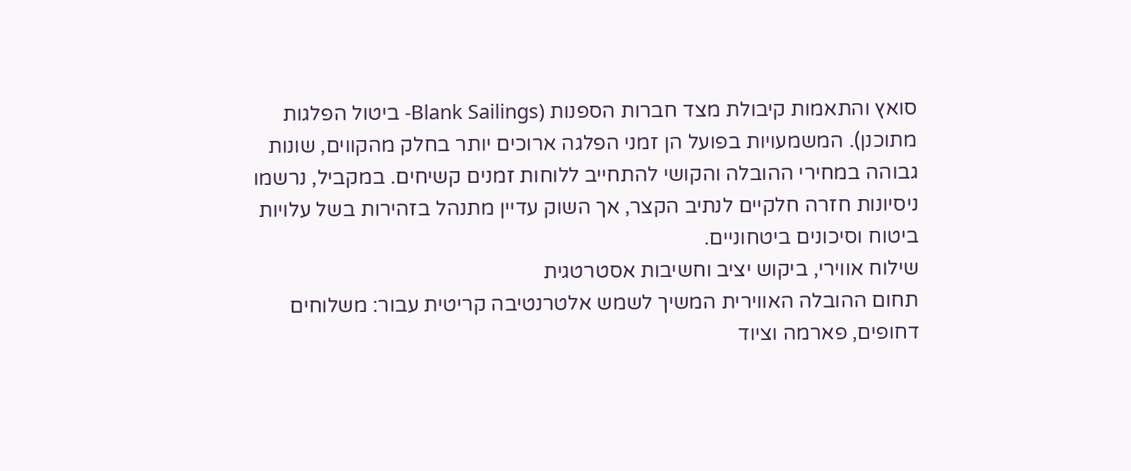סואץ והתאמות קיבולת מצד חברות הספנות (Blank Sailings- ביטול הפלגות מתוכנן). המשמעויות בפועל הן זמני הפלגה ארוכים יותר בחלק מהקווים, שונות גבוהה במחירי ההובלה והקושי להתחייב ללוחות זמנים קשיחים. במקביל, נרשמו ניסיונות חזרה חלקיים לנתיב הקצר, אך השוק עדיין מתנהל בזהירות בשל עלויות ביטוח וסיכונים ביטחוניים.
שילוח אווירי, ביקוש יציב וחשיבות אסטרטגית
תחום ההובלה האווירית המשיך לשמש אלטרנטיבה קריטית עבור: משלוחים דחופים, פארמה וציוד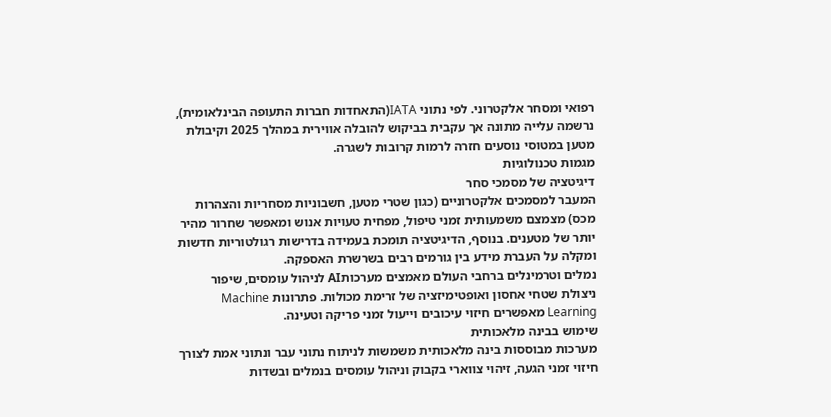רפואי ומסחר אלקטרוני. לפי נתוני IATA(התאחדות חברות התעופה הבינלאומית), נרשמה עלייה מתונה אך עקבית בביקוש להובלה אווירית במהלך 2025 וקיבולת מטען במטוסי נוסעים חזרה לרמות קרובות לשגרה.
מגמות טכנולוגיות
דיגיטציה של מסמכי סחר
המעבר למסמכים אלקטרוניים (כגון שטרי מטען, חשבוניות מסחריות והצהרות מכס) מצמצם משמעותית זמני טיפול, מפחית טעויות אנוש ומאפשר שחרור מהיר יותר של מטענים. בנוסף, הדיגיטציה תומכת בעמידה בדרישות רגולטוריות חדשות ומקלה על העברת מידע בין גורמים רבים בשרשרת האספקה.
נמלים וטרמינלים ברחבי העולם מאמצים מערכותAI לניהול עומסים, שיפור ניצולת שטחי אחסון ואופטימיזציה של זרימת מכולות. פתרונות Machine Learning מאפשרים חיזוי עיכובים וייעול זמני פריקה וטעינה.
שימוש בבינה מלאכותית
מערכות מבוססות בינה מלאכותית משמשות לניתוח נתוני עבר ונתוני אמת לצורך חיזוי זמני הגעה, זיהוי צווארי בקבוק וניהול עומסים בנמלים ובשדות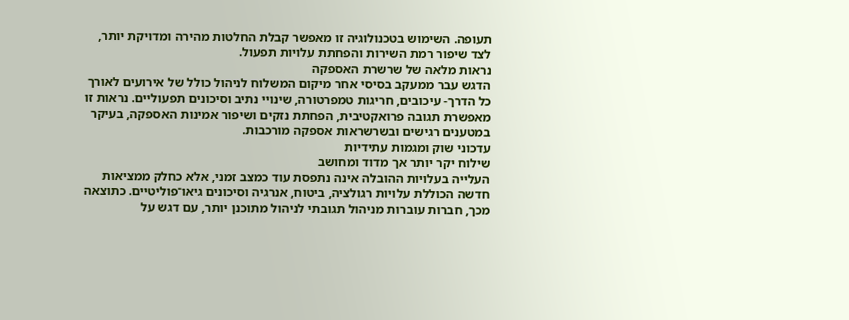תעופה. השימוש בטכנולוגיה זו מאפשר קבלת החלטות מהירה ומדויקת יותר, לצד שיפור רמת השירות והפחתת עלויות תפעול.
נראות מלאה של שרשרת האספקה
הדגש עבר ממעקב בסיסי אחר מיקום המשלוח לניהול כולל של אירועים לאורך כל הדרך- עיכובים, חריגות טמפרטורה, שינויי נתיב וסיכונים תפעוליים. נראות זו מאפשרת תגובה פרואקטיבית, הפחתת נזקים ושיפור אמינות האספקה, בעיקר במטענים רגישים ובשרשראות אספקה מורכבות.
עדכוני שוק ומגמות עתידיות
שילוח יקר יותר אך מדוד ומחושב
העלייה בעלויות ההובלה אינה נתפסת עוד כמצב זמני, אלא כחלק ממציאות חדשה הכוללת עלויות רגולציה, ביטוח, אנרגיה וסיכונים גיאו־פוליטיים. כתוצאה מכך, חברות עוברות מניהול תגובתי לניהול מתוכנן יותר, עם דגש על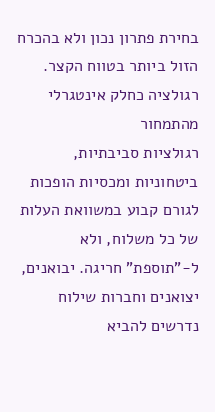בחירת פתרון נכון ולא בהכרח הזול ביותר בטווח הקצר.
רגולציה כחלק אינטגרלי מהתמחור
רגולציות סביבתיות, ביטחוניות ומכסיות הופכות לגורם קבוע במשוואת העלות של כל משלוח, ולא ל-”תוספת” חריגה. יבואנים, יצואנים וחברות שילוח נדרשים להביא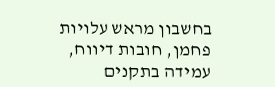בחשבון מראש עלויות פחמן, חובות דיווח, עמידה בתקנים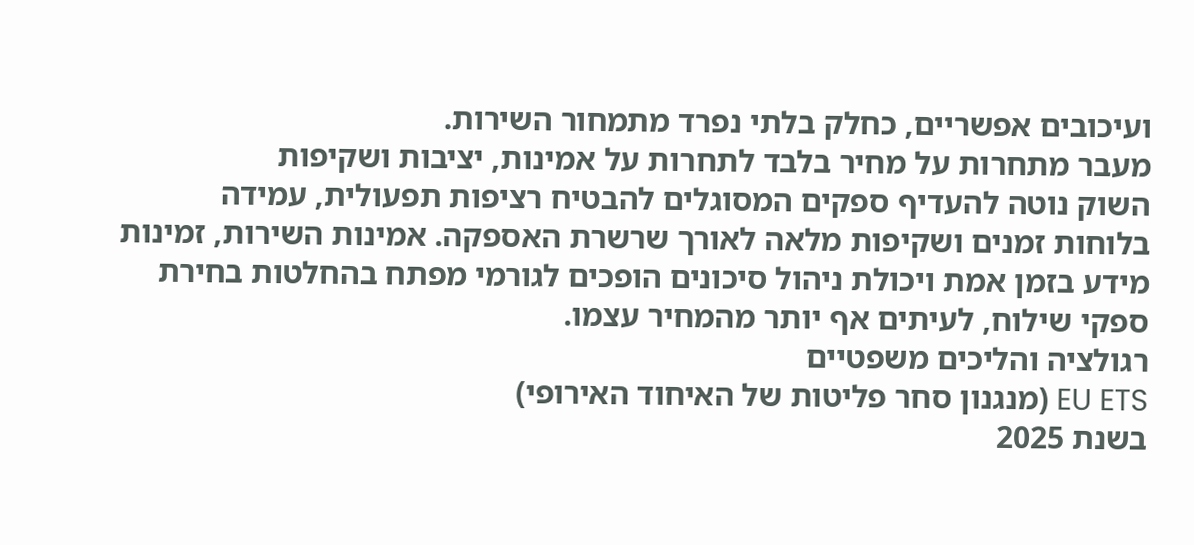ועיכובים אפשריים, כחלק בלתי נפרד מתמחור השירות.
מעבר מתחרות על מחיר בלבד לתחרות על אמינות, יציבות ושקיפות
השוק נוטה להעדיף ספקים המסוגלים להבטיח רציפות תפעולית, עמידה בלוחות זמנים ושקיפות מלאה לאורך שרשרת האספקה. אמינות השירות, זמינות מידע בזמן אמת ויכולת ניהול סיכונים הופכים לגורמי מפתח בהחלטות בחירת ספקי שילוח, לעיתים אף יותר מהמחיר עצמו.
רגולציה והליכים משפטיים
EU ETS (מנגנון סחר פליטות של האיחוד האירופי)
בשנת 2025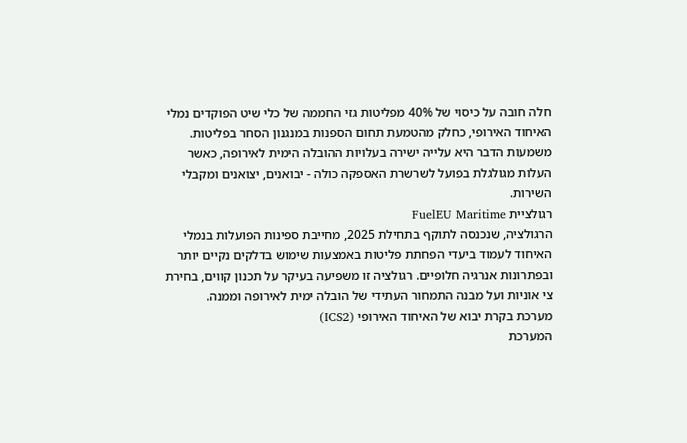חלה חובה על כיסוי של 40% מפליטות גזי החממה של כלי שיט הפוקדים נמלי האיחוד האירופי, כחלק מהטמעת תחום הספנות במנגנון הסחר בפליטות. משמעות הדבר היא עלייה ישירה בעלויות ההובלה הימית לאירופה, כאשר העלות מגולגלת בפועל לשרשרת האספקה כולה - יבואנים, יצואנים ומקבלי השירות.
רגולציית FuelEU Maritime
הרגולציה, שנכנסה לתוקף בתחילת 2025, מחייבת ספינות הפועלות בנמלי האיחוד לעמוד ביעדי הפחתת פליטות באמצעות שימוש בדלקים נקיים יותר ובפתרונות אנרגיה חלופיים. רגולציה זו משפיעה בעיקר על תכנון קווים, בחירת צי אוניות ועל מבנה התמחור העתידי של הובלה ימית לאירופה וממנה.
מערכת בקרת יבוא של האיחוד האירופי (ICS2)
המערכת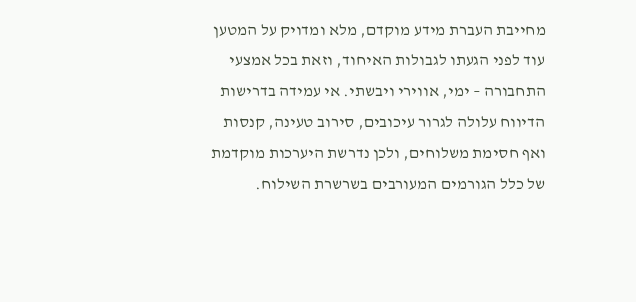מחייבת העברת מידע מוקדם, מלא ומדויק על המטען עוד לפני הגעתו לגבולות האיחוד, וזאת בכל אמצעי התחבורה – ימי, אווירי ויבשתי. אי עמידה בדרישות הדיווח עלולה לגרור עיכובים, סירוב טעינה, קנסות ואף חסימת משלוחים, ולכן נדרשת היערכות מוקדמת של כלל הגורמים המעורבים בשרשרת השילוח.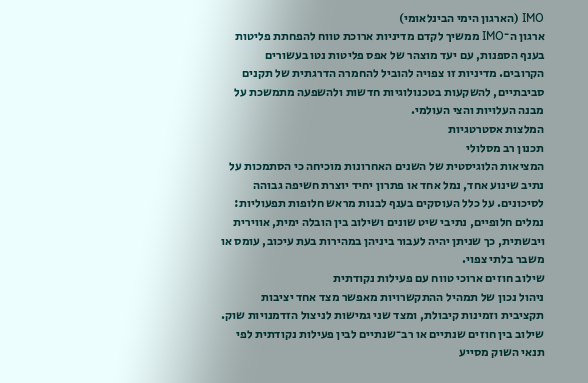IMO (הארגון הימי הבינלאומי)
ארגון ה־IMO ממשיך לקדם מדיניות ארוכת טווח להפחתת פליטות בענף הספנות, עם יעד מוצהר של אפס פליטות נטו בעשורים הקרובים. מדיניות זו צפויה להוביל להחמרה הדרגתית של תקנים סביבתיים, להשקעות בטכנולוגיות חדשות ולהשפעה מתמשכת על מבנה העלויות והצי העולמי.
המלצות אסטרטגיות
תכנון רב מסלולי
המציאות הלוגיסטית של השנים האחרונות מוכיחה כי הסתמכות על נתיב שינוע אחד, נמל אחד או פתרון יחיד יוצרת חשיפה גבוהה לסיכונים. על כלל העוסקים בענף לבנות מראש חלופות תפעוליות: נמלים חלופיים, נתיבי שיט שונים ושילוב בין הובלה ימית, אווירית ויבשתית, כך שניתן יהיה לעבור ביניהן במהירות בעת עיכוב, עומס או משבר בלתי צפוי.
שילוב חוזים ארוכי טווח עם פעילות נקודתית
ניהול נכון של תמהיל ההתקשרויות מאפשר מצד אחד יציבות תקציבית וזמינות קיבולת, ומצד שני גמישות לניצול הזדמנויות שוק. שילוב בין חוזים שנתיים או רב־שנתיים לבין פעילות נקודתית לפי תנאי השוק מסייע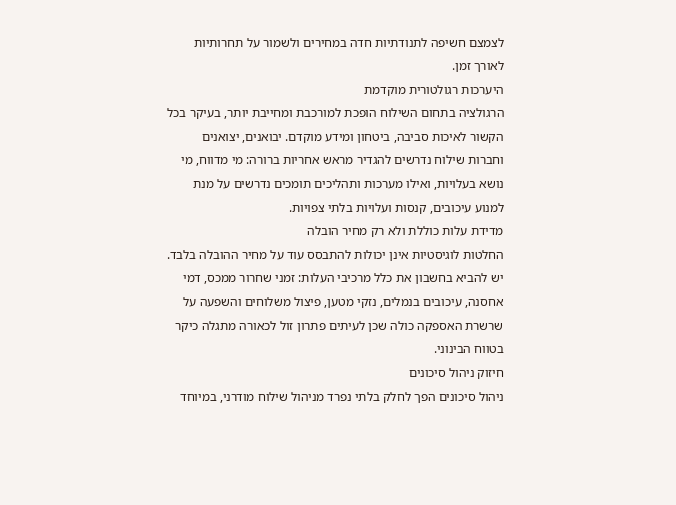לצמצם חשיפה לתנודתיות חדה במחירים ולשמור על תחרותיות לאורך זמן.
היערכות רגולטורית מוקדמת
הרגולציה בתחום השילוח הופכת למורכבת ומחייבת יותר, בעיקר בכל הקשור לאיכות סביבה, ביטחון ומידע מוקדם. יבואנים, יצואנים וחברות שילוח נדרשים להגדיר מראש אחריות ברורה: מי מדווח, מי נושא בעלויות, ואילו מערכות ותהליכים תומכים נדרשים על מנת למנוע עיכובים, קנסות ועלויות בלתי צפויות.
מדידת עלות כוללת ולא רק מחיר הובלה
החלטות לוגיסטיות אינן יכולות להתבסס עוד על מחיר ההובלה בלבד. יש להביא בחשבון את כלל מרכיבי העלות: זמני שחרור ממכס, דמי אחסנה, עיכובים בנמלים, נזקי מטען, פיצול משלוחים והשפעה על שרשרת האספקה כולה שכן לעיתים פתרון זול לכאורה מתגלה כיקר בטווח הבינוני.
חיזוק ניהול סיכונים
ניהול סיכונים הפך לחלק בלתי נפרד מניהול שילוח מודרני, במיוחד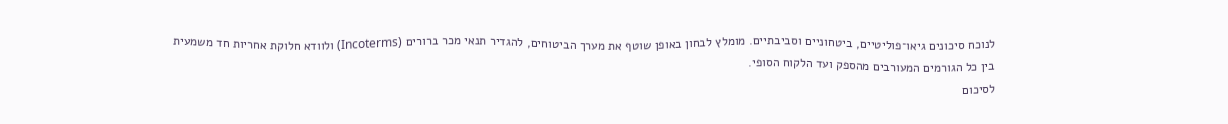לנוכח סיכונים גיאו־פוליטיים, ביטחוניים וסביבתיים. מומלץ לבחון באופן שוטף את מערך הביטוחים, להגדיר תנאי מכר ברורים (Incoterms) ולוודא חלוקת אחריות חד משמעית בין כל הגורמים המעורבים מהספק ועד הלקוח הסופי.
לסיכום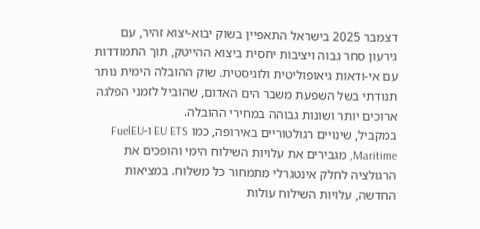דצמבר 2025 בישראל התאפיין בשוק יבוא-יצוא זהיר, עם גירעון סחר גבוה ויציבות יחסית ביצוא ההייטק, תוך התמודדות עם אי-ודאות גיאופוליטית ולוגיסטית. שוק ההובלה הימית נותר תנודתי בשל השפעת משבר הים האדום, שהוביל לזמני הפלגה ארוכים יותר ושונות גבוהה במחירי ההובלה.
במקביל, שינויים רגולטוריים באירופה, כמו EU ETS ו-FuelEU Maritime, מגבירים את עלויות השילוח הימי והופכים את הרגולציה לחלק אינטגרלי מתמחור כל משלוח. במציאות החדשה, עלויות השילוח עולות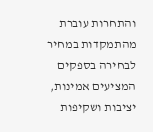והתחרות עוברת מהתמקדות במחיר לבחירה בספקים המציעים אמינות, יציבות ושקיפות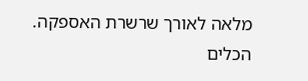מלאה לאורך שרשרת האספקה.
הכלים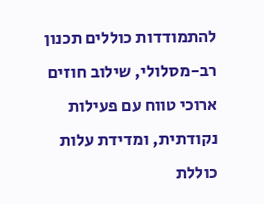להתמודדות כוללים תכנון רב-מסלולי, שילוב חוזים ארוכי טווח עם פעילות נקודתית, ומדידת עלות כוללת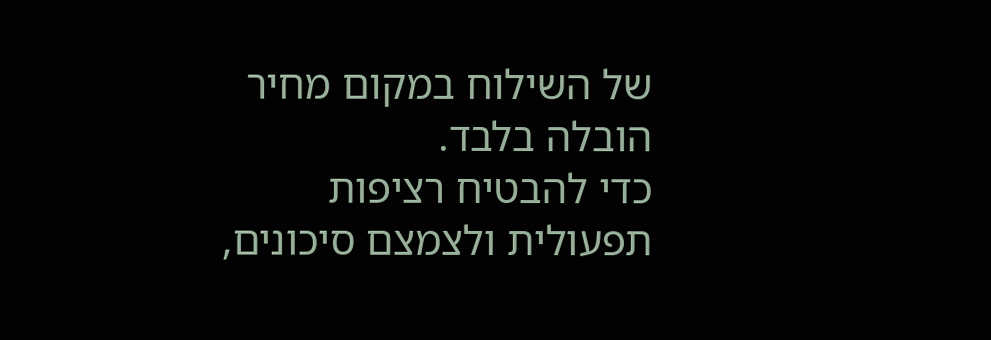של השילוח במקום מחיר הובלה בלבד.
כדי להבטיח רציפות תפעולית ולצמצם סיכונים,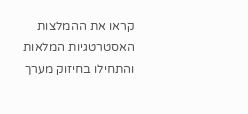קראו את ההמלצות האסטרטגיות המלאות והתחילו בחיזוק מערך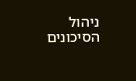ניהול הסיכונים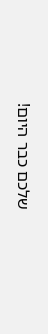שלכם כבר היום!